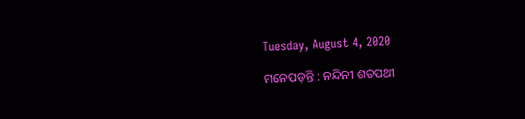Tuesday, August 4, 2020

ମନେପଡ଼ନ୍ତି : ନନ୍ଦିନୀ ଶତପଥୀ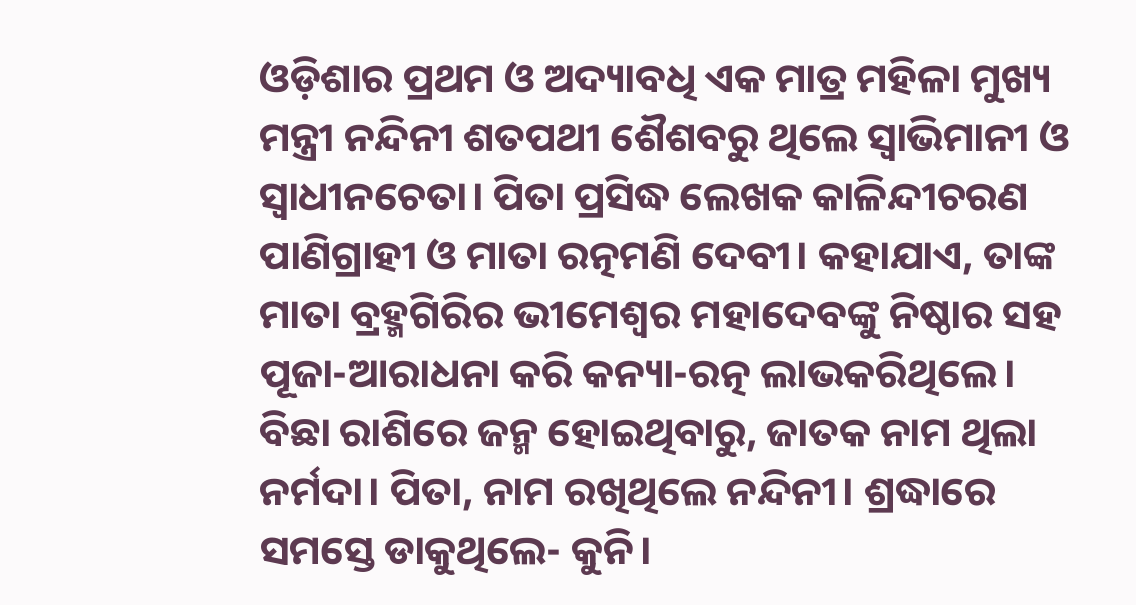ଓଡ଼ିଶାର ପ୍ରଥମ ଓ ଅଦ୍ୟାବଧି ଏକ ମାତ୍ର ମହିଳା ମୁଖ୍ୟ ମନ୍ତ୍ରୀ ନନ୍ଦିନୀ ଶତପଥୀ ଶୈଶବରୁ ଥିଲେ ସ୍ବାଭିମାନୀ ଓ ସ୍ବାଧୀନଚେତା। ପିତା ପ୍ରସିଦ୍ଧ ଲେଖକ କାଳିନ୍ଦୀଚରଣ ପାଣିଗ୍ରାହୀ ଓ ମାତା ରତ୍ନମଣି ଦେବୀ। କହାଯାଏ, ତାଙ୍କ ମାତା ବ୍ରହ୍ମଗିରିର ଭୀମେଶ୍ବର ମହାଦେବଙ୍କୁ ନିଷ୍ଠାର ସହ ପୂଜା-ଆରାଧନା କରି କନ୍ୟା-ରତ୍ନ ଲାଭକରିଥିଲେ। ବିଛା ରାଶିରେ ଜନ୍ମ ହୋଇଥିବାରୁ, ଜାତକ ନାମ ଥିଲା ନର୍ମଦା। ପିତା, ନାମ ରଖିଥିଲେ ନନ୍ଦିନୀ। ଶ୍ରଦ୍ଧାରେ ସମସ୍ତେ ଡାକୁଥିଲେ- କୁନି।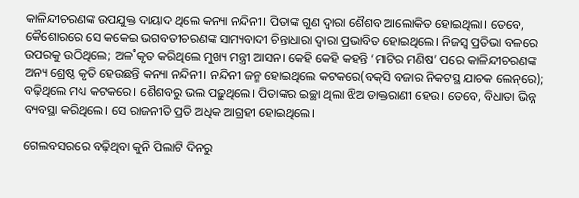କାଳିନ୍ଦୀଚରଣଙ୍କ ଉପଯୁକ୍ତ ଦାୟାଦ ଥିଲେ କନ୍ୟା ନନ୍ଦିନୀ। ପିତାଙ୍କ ଗୁଣ ଦ୍ବାରା ଶୈଶବ ଆଲୋକିତ ହୋଇଥିଲା। ତେବେ, କୈଶୋରରେ ସେ କକେଇ ଭଗବତୀଚରଣଙ୍କ ସାମ୍ୟବାଦୀ ଚିନ୍ତାଧାରା ଦ୍ବାରା ପ୍ରଭାବିତ ହୋଇଥିଲେ। ନିଜସ୍ବ ପ୍ରତିଭା ବଳରେ ଉପରକୁ ଉଠିଥିଲେ; ଅଳ˚କୃତ କରିଥିଲେ ମୁଖ୍ୟ ମନ୍ତ୍ରୀ ଆସନ। କେହି କେହି କହନ୍ତି ‘ମାଟିର ମଣିଷ’ ପରେ କାଳିନ୍ଦୀଚରଣଙ୍କ ଅନ୍ୟ ଶ୍ରେଷ୍ଠ କୃତି ହେଉଛନ୍ତି କନ୍ୟା ନନ୍ଦିନୀ। ନନ୍ଦିନୀ ଜନ୍ମ ହୋଇଥିଲେ କଟକରେ(ବକ୍‌ସି ବଜାର ନିକଟସ୍ଥ ଯାଚକ ଲେନ୍‌ରେ); ବଢ଼ିଥିଲେ ମଧ୍ୟ କଟକରେ। ଶୈଶବରୁ ଭଲ ପଢ଼ୁଥିଲେ। ପିତାଙ୍କର ଇଚ୍ଛା ଥିଲା ଝିଅ ଡାକ୍ତରାଣୀ ହେଉ। ତେବେ, ବିଧାତା ଭିନ୍ନ ବ୍ୟବସ୍ଥା କରିଥିଲେ। ସେ ରାଜନୀତି ପ୍ରତି ଅଧିକ ଆଗ୍ରହୀ ହୋଇଥିଲେ।

ଗେଲବସରରେ ବଢ଼ିଥିବା କୁନି ପିଲାଟି ଦିନରୁ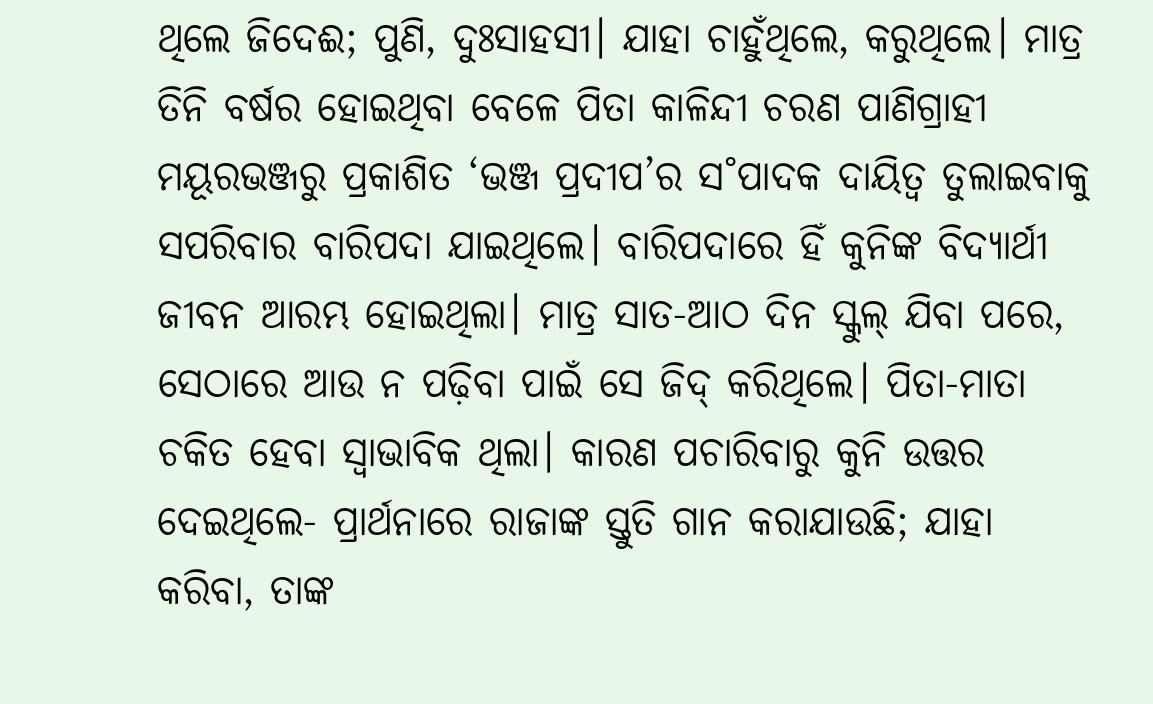ଥିଲେ ଜିଦେଈ; ପୁଣି, ଦୁଃସାହସୀ। ଯାହା ଚାହୁଁଥିଲେ, କରୁଥିଲେ। ମାତ୍ର ତିନି ବର୍ଷର ହୋଇଥିବା ବେଳେ ପିତା କାଳିନ୍ଦୀ ଚରଣ ପାଣିଗ୍ରାହୀ ମୟୂରଭଞ୍ଜରୁ ପ୍ରକାଶିତ ‘ଭଞ୍ଜ ପ୍ରଦୀପ’ର ସ˚ପାଦକ ଦାୟିତ୍ବ ତୁଲାଇବାକୁ ସପରିବାର ବାରିପଦା ଯାଇଥିଲେ। ବାରିପଦାରେ ହିଁ କୁନିଙ୍କ ବିଦ୍ୟାର୍ଥୀ ଜୀବନ ଆରମ୍ଭ ହୋଇଥିଲା। ମାତ୍ର ସାତ-ଆଠ ଦିନ ସ୍କୁଲ୍‌ ଯିବା ପରେ, ସେଠାରେ ଆଉ ନ ପଢ଼ିବା ପାଇଁ ସେ ଜିଦ୍‌ କରିଥିଲେ। ପିତା-ମାତା ଚକିତ ହେବା ସ୍ବାଭାବିକ ଥିଲା। କାରଣ ପଚାରିବାରୁ କୁନି ଉତ୍ତର ଦେଇଥିଲେ- ପ୍ରାର୍ଥନାରେ ରାଜାଙ୍କ ସ୍ତୁତି ଗାନ କରାଯାଉଛି; ଯାହା କରିବା, ତାଙ୍କ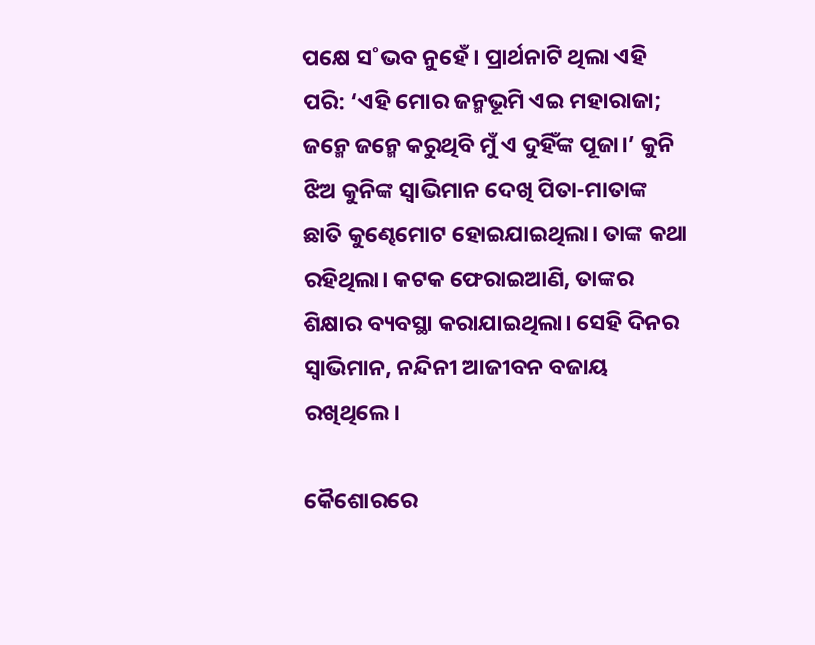ପକ୍ଷେ ସ˚ଭବ ନୁହେଁ। ପ୍ରାର୍ଥନାଟି ଥିଲା ଏହି ପରି: ‘ଏହି ମୋର ଜନ୍ମଭୂମି ଏଇ ମହାରାଜା; ଜନ୍ମେ ଜନ୍ମେ କରୁଥିବି ମୁଁ ଏ ଦୁହିଁଙ୍କ ପୂଜା।’ କୁନି ଝିଅ କୁନିଙ୍କ ସ୍ବାଭିମାନ ଦେଖି ପିତା-ମାତାଙ୍କ ଛାତି କୁଣ୍ଢେମୋଟ ହୋଇଯାଇଥିଲା। ତାଙ୍କ କଥା ରହିଥିଲା। କଟକ ଫେରାଇଆଣି, ତାଙ୍କର ଶିକ୍ଷାର ବ୍ୟବସ୍ଥା କରାଯାଇଥିଲା। ସେହି ଦିନର ସ୍ବାଭିମାନ, ନନ୍ଦିନୀ ଆଜୀବନ ବଜାୟ ରଖିଥିଲେ।

କୈଶୋରରେ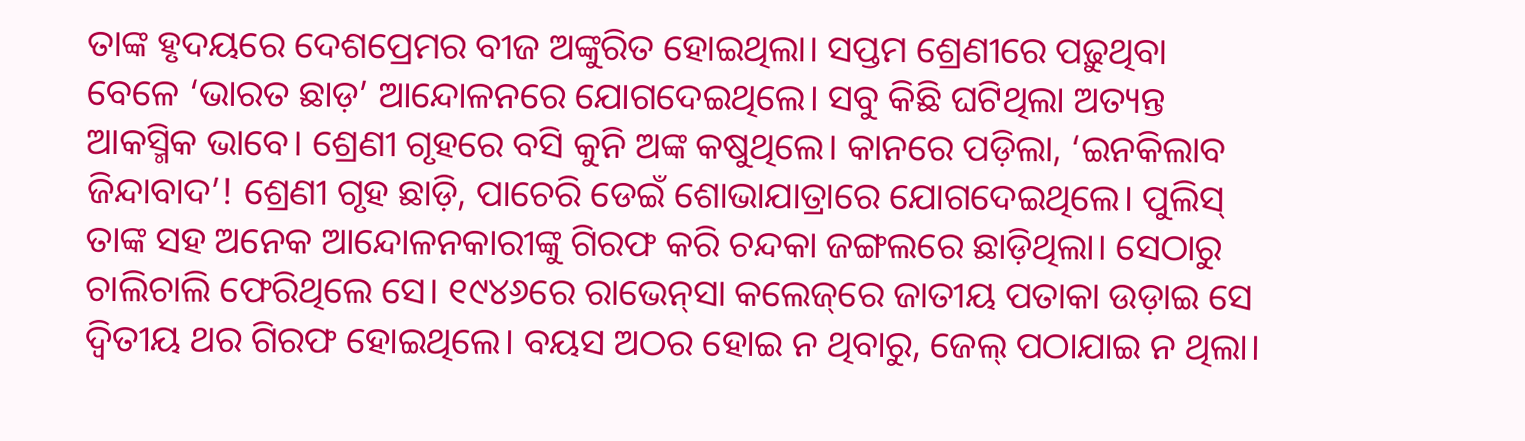ତାଙ୍କ ହୃଦୟରେ ଦେଶପ୍ରେମର ବୀଜ ଅଙ୍କୁରିତ ହୋଇଥିଲା। ସପ୍ତମ ଶ୍ରେଣୀରେ ପଢ଼ୁଥିବା ବେଳେ ‘ଭାରତ ଛାଡ଼’ ଆନ୍ଦୋଳନରେ ଯୋଗଦେଇଥିଲେ। ସବୁ କିଛି ଘଟିଥିଲା ଅତ୍ୟନ୍ତ ଆକସ୍ମିକ ଭାବେ। ଶ୍ରେଣୀ ଗୃହରେ ବସି କୁନି ଅଙ୍କ କଷୁଥିଲେ। କାନରେ ପଡ଼ିଲା, ‘ଇନକିଲାବ ଜିନ୍ଦାବାଦ’! ଶ୍ରେଣୀ ଗୃହ ଛାଡ଼ି, ପାଚେରି ଡେଇଁ ଶୋଭାଯାତ୍ରାରେ ଯୋଗଦେଇଥିଲେ। ପୁଲିସ୍‌ ତାଙ୍କ ସହ ଅନେକ ଆନ୍ଦୋଳନକାରୀଙ୍କୁ ଗିରଫ କରି ଚନ୍ଦକା ଜଙ୍ଗଲରେ ଛାଡ଼ିଥିଲା। ସେଠାରୁ ଚାଲିଚାଲି ଫେରିଥିଲେ ସେ। ୧୯୪୬ରେ ରାଭେନ୍‌ସା କଲେଜ୍‌ରେ ଜାତୀୟ ପତାକା ଉଡ଼ାଇ ସେ ଦ୍ବିତୀୟ ଥର ଗିରଫ ହୋଇଥିଲେ। ବୟସ ଅଠର ହୋଇ ନ ଥିବାରୁ, ଜେଲ୍‌ ପଠାଯାଇ ନ ଥିଲା।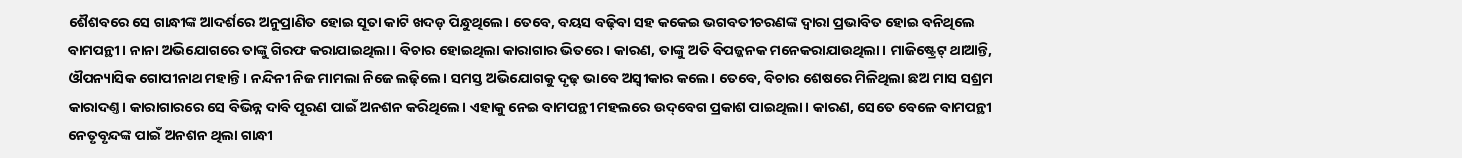ଶୈଶବରେ ସେ ଗାନ୍ଧୀଙ୍କ ଆଦର୍ଶରେ ଅନୁପ୍ରାଣିତ ହୋଇ ସୂତା କାଟି ଖଦଡ଼ ପିନ୍ଧୁଥିଲେ। ତେବେ, ବୟସ ବଢ଼ିବା ସହ କକେଇ ଭଗବତୀଚରଣଙ୍କ ଦ୍ବାରା ପ୍ରଭାବିତ ହୋଇ ବନିଥିଲେ ବାମପନ୍ଥୀ। ନାନା ଅଭିଯୋଗରେ ତାଙ୍କୁ ଗିରଫ କରାଯାଇଥିଲା। ବିଚାର ହୋଇଥିଲା କାରାଗାର ଭିତରେ। କାରଣ, ତାଙ୍କୁ ଅତି ବିପଜ୍ଜନକ ମନେକରାଯାଉଥିଲା। ମାଜିଷ୍ଟ୍ରେଟ୍‌ ଥାଆନ୍ତି, ଔପନ୍ୟାସିକ ଗୋପୀନାଥ ମହାନ୍ତି। ନନ୍ଦିନୀ ନିଜ ମାମଲା ନିଜେ ଲଢ଼ିଲେ। ସମସ୍ତ ଅଭିଯୋଗକୁ ଦୃଢ଼ ଭାବେ ଅସ୍ବୀକାର କଲେ। ତେବେ, ବିଚାର ଶେଷରେ ମିଳିଥିଲା ଛଅ ମାସ ସଶ୍ରମ କାରାଦଣ୍ତ। କାରାଗାରରେ ସେ ବିଭିନ୍ନ ଦାବି ପୂରଣ ପାଇଁ ଅନଶନ କରିଥିଲେ। ଏହାକୁ ନେଇ ବାମପନ୍ଥୀ ମହଲରେ ଉଦ୍‌ବେଗ ପ୍ରକାଶ ପାଇଥିଲା। କାରଣ, ସେତେ ବେଳେ ବାମପନ୍ଥୀ ନେତୃବୃନ୍ଦଙ୍କ ପାଇଁ ଅନଶନ ଥିଲା ଗାନ୍ଧୀ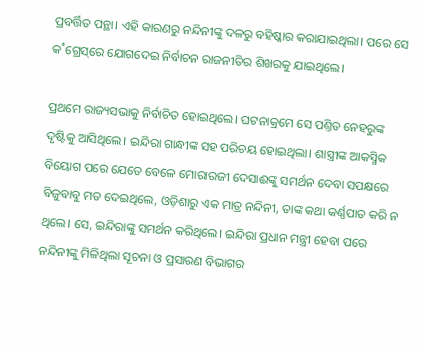ପ୍ରବର୍ତ୍ତିତ ପନ୍ଥା। ଏହି କାରଣରୁ ନନ୍ଦିନୀଙ୍କୁ ଦଳରୁ ବହିଷ୍କାର କରାଯାଇଥିଲା। ପରେ ସେ କ˚ଗ୍ରେସ୍‌ରେ ଯୋଗଦେଇ ନିର୍ବାଚନ ରାଜନୀତିର ଶିଖରକୁ ଯାଇଥିଲେ।

ପ୍ରଥମେ ରାଜ୍ୟସଭାକୁ ନିର୍ବାଚିତ ହୋଇଥିଲେ। ଘଟନାକ୍ରମେ ସେ ପଣ୍ତିତ ନେହରୁଙ୍କ ଦୃଷ୍ଟିକୁ ଆସିଥିଲେ। ଇନ୍ଦିରା ଗାନ୍ଧୀଙ୍କ ସହ ପରିଚୟ ହୋଇଥିଲା। ଶାସ୍ତ୍ରୀଙ୍କ ଆକସ୍ମିକ ବିୟୋଗ ପରେ ଯେତେ ବେଳେ ମୋରାରଜୀ ଦେସାଈଙ୍କୁ ସମର୍ଥନ ଦେବା ସପକ୍ଷରେ ବିଜୁବାବୁ ମତ ଦେଇଥିଲେ, ଓଡ଼ିଶାରୁ ଏକ ମାତ୍ର ନନ୍ଦିନୀ, ତାଙ୍କ କଥା କର୍ଣ୍ଣପାତ କରି ନ ଥିଲେ। ସେ, ଇନ୍ଦିରାଙ୍କୁ ସମର୍ଥନ କରିଥିଲେ। ଇନ୍ଦିରା ପ୍ରଧାନ ମନ୍ତ୍ରୀ ହେବା ପରେ ନନ୍ଦିନୀଙ୍କୁ ମିଳିଥିଲା ସୂଚନା ଓ ପ୍ରସାରଣ ବିଭାଗର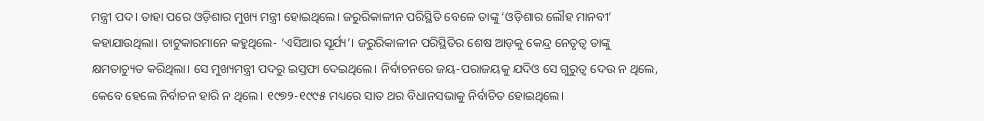ମନ୍ତ୍ରୀ ପଦ। ତାହା ପରେ ଓଡ଼ିଶାର ମୁଖ୍ୟ ମନ୍ତ୍ରୀ ହୋଇଥିଲେ। ଜରୁରିକାଳୀନ ପରିସ୍ଥିତି ବେଳେ ତାଙ୍କୁ ‘ଓଡ଼ିଶାର ଲୌହ ମାନବୀ’ କହାଯାଉଥିଲା। ଚାଟୁକାରମାନେ କହୁଥିଲେ- ‘ଏସିଆର ସୂର୍ଯ୍ୟ’। ଜରୁରିକାଳୀନ ପରିସ୍ଥିତିର ଶେଷ ଆଡ଼କୁ କେନ୍ଦ୍ର ନେତୃତ୍ବ ତାଙ୍କୁ କ୍ଷମତାଚ୍ୟୁତ କରିଥିଲା। ସେ ମୁଖ୍ୟମନ୍ତ୍ରୀ ପଦରୁ ଇସ୍ତଫା ଦେଇଥିଲେ। ନିର୍ବାଚନରେ ଜୟ-ପରାଜୟକୁ ଯଦିଓ ସେ ଗୁରୁତ୍ବ ଦେଉ ନ ଥିଲେ, କେବେ ହେଲେ ନିର୍ବାଚନ ହାରି ନ ଥିଲେ। ୧୯୭୨-୧୯୯୫ ମଧ୍ୟରେ ସାତ ଥର ବିଧାନସଭାକୁ ନିର୍ବାଚିତ ହୋଇଥିଲେ।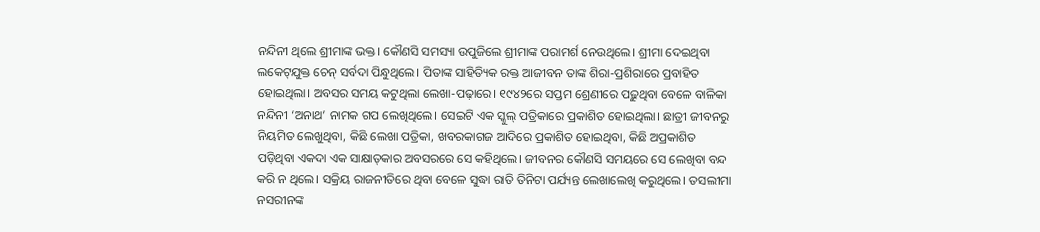ନନ୍ଦିନୀ ଥିଲେ ଶ୍ରୀମାଙ୍କ ଭକ୍ତ। କୌଣସି ସମସ୍ୟା ଉପୁଜିଲେ ଶ୍ରୀମାଙ୍କ ପରାମର୍ଶ ନେଉଥିଲେ। ଶ୍ରୀମା ଦେଇଥିବା ଲକେଟ୍‌ଯୁକ୍ତ ଚେନ୍‌ ସର୍ବଦା ପିନ୍ଧୁଥିଲେ। ପିତାଙ୍କ ସାହିତ୍ୟିକ ରକ୍ତ ଆଜୀବନ ତାଙ୍କ ଶିରା-ପ୍ରଶିରାରେ ପ୍ରବାହିତ ହୋଇଥିଲା। ଅବସର ସମୟ କଟୁଥିଲା ଲେଖା-ପଢ଼ାରେ। ୧୯୪୨ରେ ସପ୍ତମ ଶ୍ରେଣୀରେ ପଢ଼ୁଥିବା ବେଳେ ବାଳିକା ନନ୍ଦିନୀ ‘ଅନାଥ’ ନାମକ ଗପ ଲେଖିଥିଲେ। ସେଇଟି ଏକ ସ୍କୁଲ୍‌ ପତ୍ରିକାରେ ପ୍ରକାଶିତ ହୋଇଥିଲା। ଛାତ୍ରୀ ଜୀବନରୁ ନିୟମିତ ଲେଖୁଥିବା, କିଛି ଲେଖା ପତ୍ରିକା, ଖବରକାଗଜ ଆଦିରେ ପ୍ରକାଶିତ ହୋଇଥିବା, କିଛି ଅପ୍ରକାଶିତ ପଡ଼ିଥିବା ଏକଦା ଏକ ସାକ୍ଷାତ୍‌କାର ଅବସରରେ ସେ କହିଥିଲେ। ଜୀବନର କୌଣସି ସମୟରେ ସେ ଲେଖିବା ବନ୍ଦ କରି ନ ଥିଲେ। ସକ୍ରିୟ ରାଜନୀତିରେ ଥିବା ବେଳେ ସୁଦ୍ଧା ରାତି ତିନିଟା ପର୍ଯ୍ୟନ୍ତ ଲେଖାଲେଖି କରୁଥିଲେ। ତସଲୀମା ନସରୀନଙ୍କ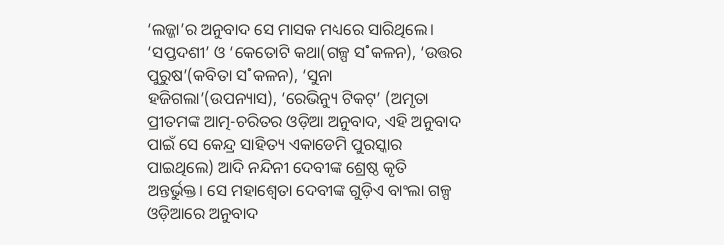‘ଲଜ୍ଜା’ର ଅନୁବାଦ ସେ ମାସକ ମଧ୍ୟରେ ସାରିଥିଲେ। ‘ସପ୍ତଦଶୀ’ ଓ ‘କେତୋଟି କଥା(ଗଳ୍ପ ସ˚କଳନ), ‘ଉତ୍ତର ପୁରୁଷ’(କବିତା ସ˚କଳନ), ‘ସୁନା ହଜିଗଲା’(ଉପନ୍ୟାସ), ‘ରେଭିନ୍ୟୁ ଟିକଟ୍‌’ (ଅମୃତା ପ୍ରୀତମଙ୍କ ଆତ୍ମ-ଚରିତର ଓଡ଼ିଆ ଅନୁବାଦ, ଏହି ଅନୁବାଦ ପାଇଁ ସେ କେନ୍ଦ୍ର ସାହିତ୍ୟ ଏକାଡେମି ପୁରସ୍କାର ପାଇଥିଲେ) ଆଦି ନନ୍ଦିନୀ ଦେବୀଙ୍କ ଶ୍ରେଷ୍ଠ କୃତି ଅନ୍ତର୍ଭୁକ୍ତ। ସେ ମହାଶ୍ବେତା ଦେବୀଙ୍କ ଗୁଡ଼ିଏ ବାଂଲା ଗଳ୍ପ ଓଡ଼ିଆରେ ଅନୁବାଦ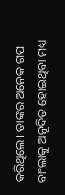କରିଥିଲେ। ତାଙ୍କର ଅନେକ ଗପ ବାଂଲାକୁ ଅନୂଦିତ ହୋଇଥିବା ମଧ୍ୟ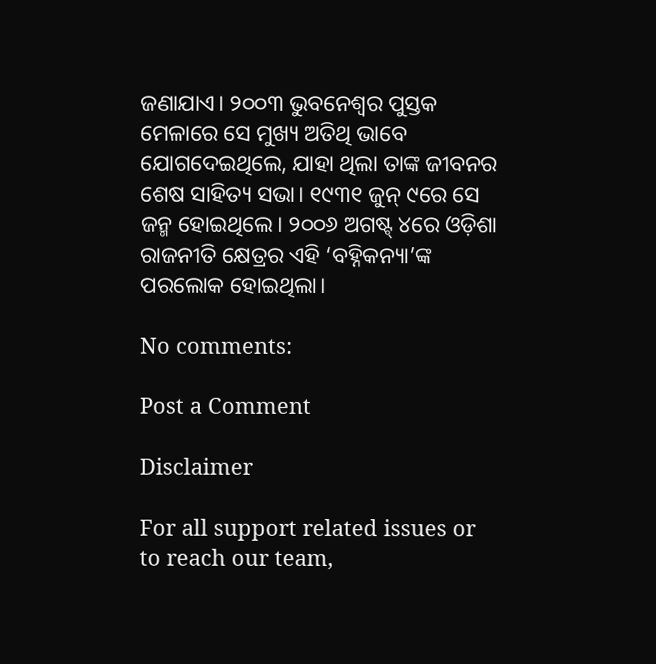ଜଣାଯାଏ। ୨୦୦୩ ଭୁବନେଶ୍ବର ପୁସ୍ତକ ମେଳାରେ ସେ ମୁଖ୍ୟ ଅତିଥି ଭାବେ ଯୋଗଦେଇଥିଲେ, ଯାହା ଥିଲା ତାଙ୍କ ଜୀବନର ଶେଷ ସାହିତ୍ୟ ସଭା। ୧୯୩୧ ଜୁନ୍‌ ୯ରେ ସେ ଜନ୍ମ ହୋଇଥିଲେ। ୨୦୦୬ ଅଗଷ୍ଟ୍ ୪ରେ ଓଡ଼ିଶା ରାଜନୀତି କ୍ଷେତ୍ରର ଏହି ‘ବହ୍ନିକନ୍ୟା’ଙ୍କ ପରଲୋକ ହୋଇଥିଲା।

No comments:

Post a Comment

Disclaimer

For all support related issues or to reach our team,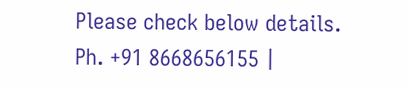Please check below details.
Ph. +91 8668656155 |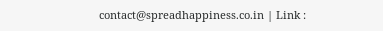contact@spreadhappiness.co.in | Link :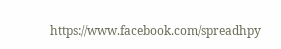https://www.facebook.com/spreadhpy